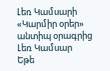Լեռ Կամսարի «Կարմիր օրեր» անտիպ օրագրից
Լեռ Կամսար
Եթե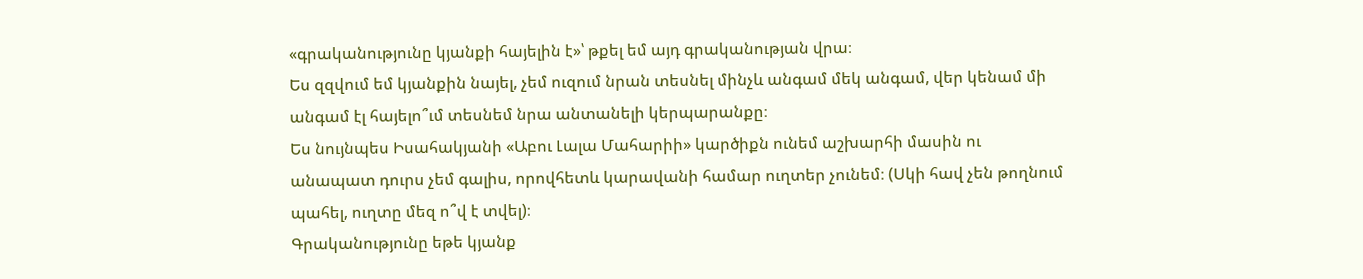«գրականությունը կյանքի հայելին է»՝ թքել եմ այդ գրականության վրա։
Ես զզվում եմ կյանքին նայել, չեմ ուզում նրան տեսնել մինչև անգամ մեկ անգամ, վեր կենամ մի անգամ էլ հայելո՞ւմ տեսնեմ նրա անտանելի կերպարանքը։
Ես նույնպես Իսահակյանի «Աբու Լալա Մահարիի» կարծիքն ունեմ աշխարհի մասին ու անապատ դուրս չեմ գալիս, որովհետև կարավանի համար ուղտեր չունեմ։ (Սկի հավ չեն թողնում պահել, ուղտը մեզ ո՞վ է տվել)։
Գրականությունը եթե կյանք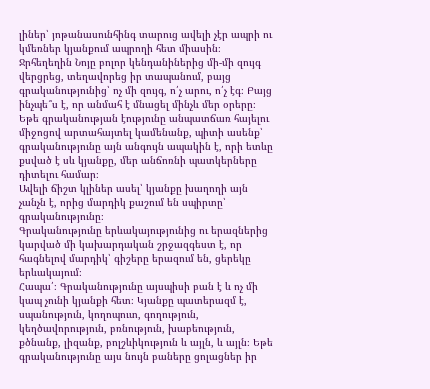լիներ՝ յոթանասունհինգ տարուց ավելի չէր ապրի ու կմեռներ կյանքում ապրողի հետ միասին։
Ջրհեղեղին Նոյը բոլոր կենդանիներից մի-մի զույգ վերցրեց, տեղավորեց իր տապանում, բայց գրականությունից՝ ոչ մի զույգ, ո՛չ արու, ո՛չ էգ։ Բայց ինչպե՞ս է, որ անմահ է մնացել մինչև մեր օրերը։
Եթե գրականության էությունը անպատճառ հայելու միջոցով արտահայտել կամենանք, պիտի ասենք՝ գրականությունը այն անգույն ապակին է, որի ետևը քսված է սև կյանքը, մեր անճոռնի պատկերները դիտելու համար։
Ավելի ճիշտ կլիներ ասել՝ կյանքը խաղողի այն չանչն է, որից մարդիկ քաշում են սպիրտը՝ գրականությունը։
Գրականությունը երևակայությունից ու երազներից կարված մի կախարդական շրջազգեստ է, որ հագնելով մարդիկ՝ գիշերը երազում են, ցերեկը երևակայում։
Հապա՛։ Գրականությունը այսպիսի բան է և ոչ մի կապ չունի կյանքի հետ։ Կյանքը պատերազմ է, սպանություն, կողոպուտ, գողություն, կեղծավորություն, բռնություն, խաբեություն, քծնանք, լիզանք, բոլշևիկություն և այլն, և այլն։ Եթե գրականությունը այս նույն բաները ցոլացներ իր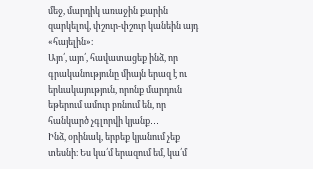մեջ, մարդիկ առաջին քարին զարկելով, փշուր-փշուր կանեին այդ «հայելին»։
Այո՛, այո՛, հավատացեք ինձ, որ գրականությունը միայն երազ է ու երևակայություն, որոնք մարդուն եթերում ամուր բռնում են, որ հանկարծ չգլորվի կյանք․․․
Ինձ, օրինակ, երբեք կյանում չեք տեսնի։ Ես կա՛մ երազում եմ, կա՛մ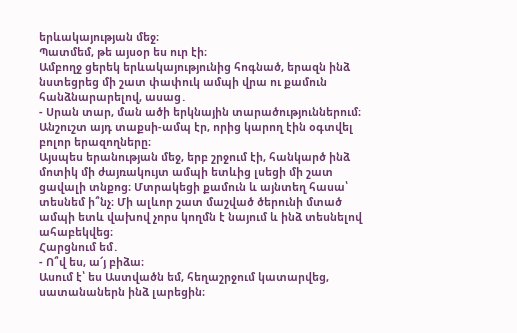երևակայության մեջ։
Պատմեմ, թե այսօր ես ուր էի։
Ամբողջ ցերեկ երևակայությունից հոգնած, երազն ինձ նստեցրեց մի շատ փափուկ ամպի վրա ու քամուն հանձնարարելով, ասաց․
- Սրան տար, ման ածի երկնային տարածություններում։
Անշուշտ այդ տաքսի-ամպ էր, որից կարող էին օգտվել բոլոր երազողները։
Այսպես երանության մեջ, երբ շրջում էի, հանկարծ ինձ մոտիկ մի ժայռակույտ ամպի ետևից լսեցի մի շատ ցավալի տնքոց։ Մտրակեցի քամուն և այնտեղ հասա՝ տեսնեմ ի՞նչ։ Մի ալևոր շատ մաշված ծերունի մտած ամպի ետև վախով չորս կողմն է նայում և ինձ տեսնելով ահաբեկվեց։
Հարցնում եմ․
- Ո՞վ ես, ա՜յ բիձա։
Ասում է՝ ես Աստվածն եմ, հեղաշրջում կատարվեց, սատանաներն ինձ լարեցին։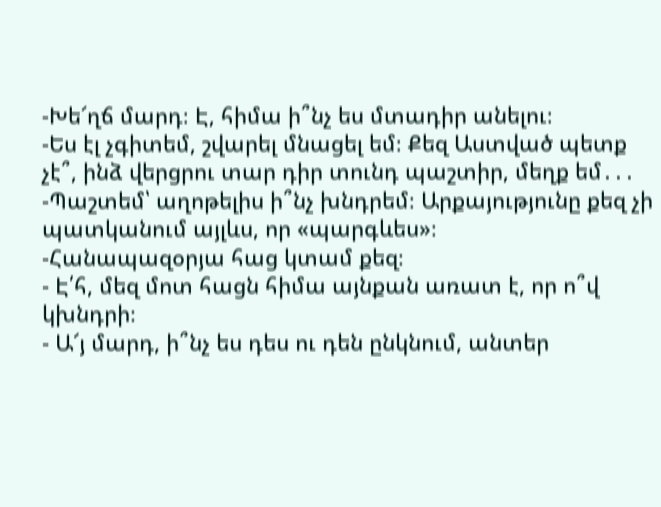-Խե՜ղճ մարդ։ Է, հիմա ի՞նչ ես մտադիր անելու։
-Ես էլ չգիտեմ, շվարել մնացել եմ։ Քեզ Աստված պետք չէ՞, ինձ վերցրու տար դիր տունդ պաշտիր, մեղք եմ․․․
-Պաշտեմ՝ աղոթելիս ի՞նչ խնդրեմ։ Արքայությունը քեզ չի պատկանում այլևս, որ «պարգևես»։
-Հանապազօրյա հաց կտամ քեզ։
- Է՛հ, մեզ մոտ հացն հիմա այնքան առատ է, որ ո՞վ կխնդրի։
- Ա՜յ մարդ, ի՞նչ ես դես ու դեն ընկնում, անտեր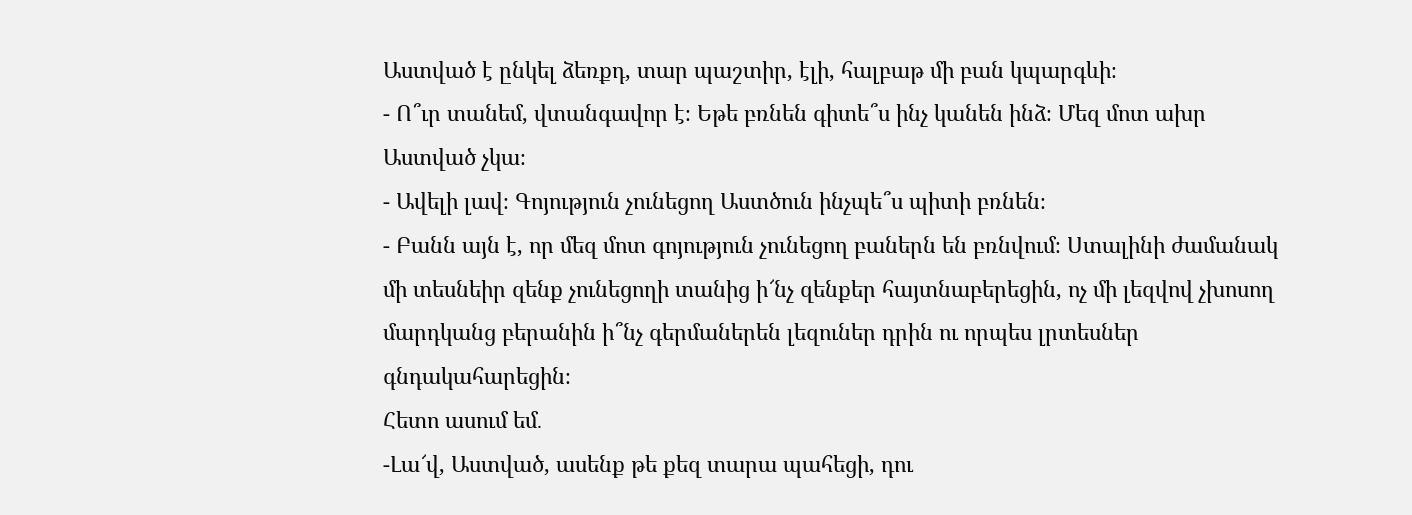Աստված է ընկել ձեռքդ, տար պաշտիր, էլի, հալբաթ մի բան կպարգևի։
- Ո՞ւր տանեմ, վտանգավոր է։ Եթե բռնեն գիտե՞ս ինչ կանեն ինձ։ Մեզ մոտ ախր Աստված չկա։
- Ավելի լավ։ Գոյություն չունեցող Աստծուն ինչպե՞ս պիտի բռնեն։
- Բանն այն է, որ մեզ մոտ գոյություն չունեցող բաներն են բռնվում։ Ստալինի ժամանակ մի տեսնեիր զենք չունեցողի տանից ի՜նչ զենքեր հայտնաբերեցին, ոչ մի լեզվով չխոսող մարդկանց բերանին ի՞նչ գերմաներեն լեզուներ դրին ու որպես լրտեսներ գնդակահարեցին։
Հետո ասում եմ․
-Լա՜վ, Աստված, ասենք թե քեզ տարա պահեցի, դու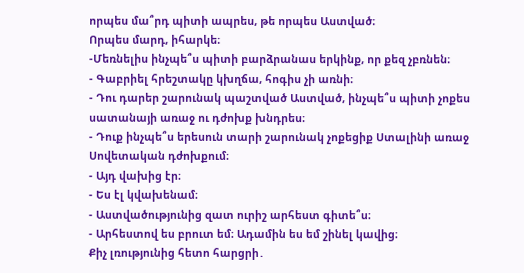որպես մա՞րդ պիտի ապրես, թե որպես Աստված։
Որպես մարդ, իհարկե։
-Մեռնելիս ինչպե՞ս պիտի բարձրանաս երկինք, որ քեզ չբռնեն։
- Գաբրիել հրեշտակը կխղճա, հոգիս չի առնի։
- Դու դարեր շարունակ պաշտված Աստված, ինչպե՞ս պիտի չոքես սատանայի առաջ ու դժոխք խնդրես։
- Դուք ինչպե՞ս երեսուն տարի շարունակ չոքեցիք Ստալինի առաջ Սովետական դժոխքում։
- Այդ վախից էր։
- Ես էլ կվախենամ։
- Աստվածությունից զատ ուրիշ արհեստ գիտե՞ս։
- Արհեստով ես բրուտ եմ։ Ադամին ես եմ շինել կավից։
Քիչ լռությունից հետո հարցրի․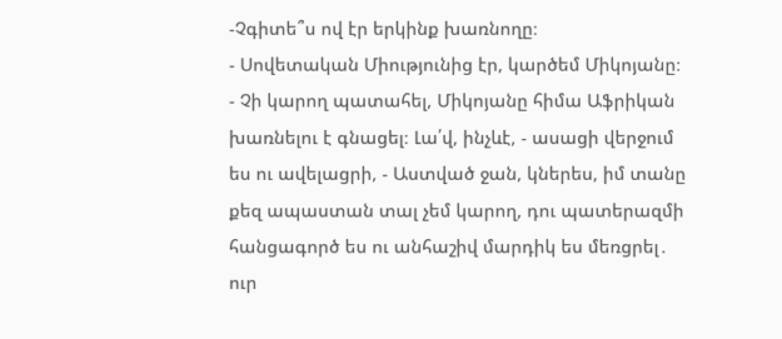-Չգիտե՞ս ով էր երկինք խառնողը։
- Սովետական Միությունից էր, կարծեմ Միկոյանը։
- Չի կարող պատահել, Միկոյանը հիմա Աֆրիկան խառնելու է գնացել։ Լա՛վ, ինչևէ, - ասացի վերջում ես ու ավելացրի, - Աստված ջան, կներես, իմ տանը քեզ ապաստան տալ չեմ կարող, դու պատերազմի հանցագործ ես ու անհաշիվ մարդիկ ես մեռցրել․ ուր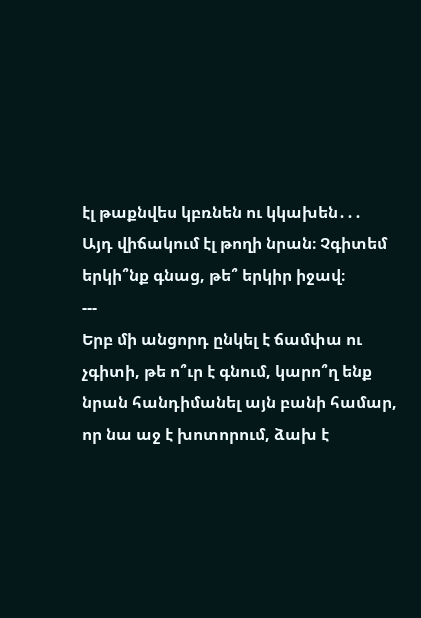էլ թաքնվես կբռնեն ու կկախեն․․․
Այդ վիճակում էլ թողի նրան։ Չգիտեմ երկի՞նք գնաց, թե՞ երկիր իջավ։
---
Երբ մի անցորդ ընկել է ճամփա ու չգիտի, թե ո՞ւր է գնում, կարո՞ղ ենք նրան հանդիմանել այն բանի համար, որ նա աջ է խոտորում, ձախ է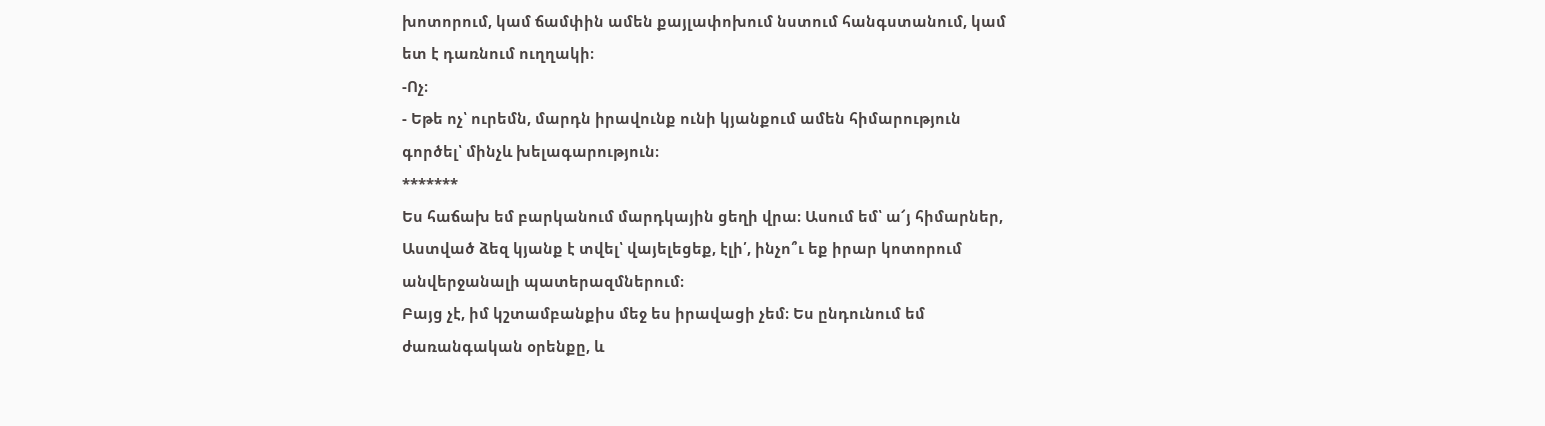խոտորում, կամ ճամփին ամեն քայլափոխում նստում հանգստանում, կամ ետ է դառնում ուղղակի։
-Ոչ։
- Եթե ոչ՝ ուրեմն, մարդն իրավունք ունի կյանքում ամեն հիմարություն գործել՝ մինչև խելագարություն։
*******
Ես հաճախ եմ բարկանում մարդկային ցեղի վրա։ Ասում եմ՝ ա՜յ հիմարներ, Աստված ձեզ կյանք է տվել՝ վայելեցեք, էլի՛, ինչո՞ւ եք իրար կոտորում անվերջանալի պատերազմներում։
Բայց չէ, իմ կշտամբանքիս մեջ ես իրավացի չեմ։ Ես ընդունում եմ ժառանգական օրենքը, և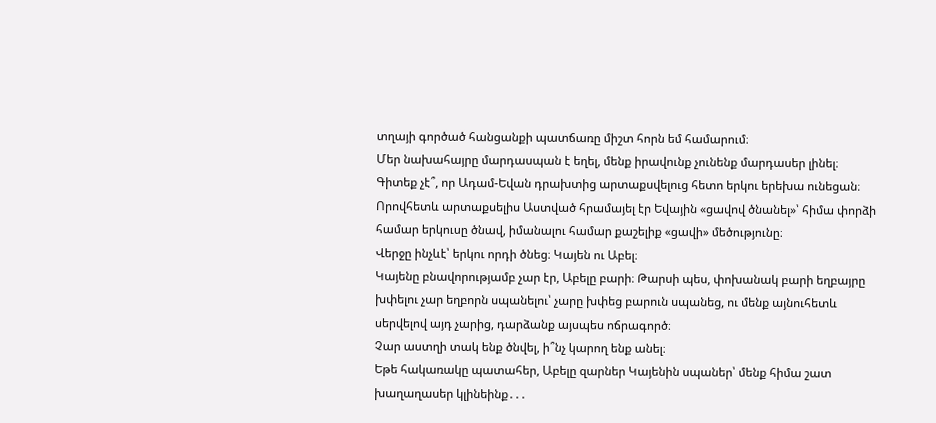տղայի գործած հանցանքի պատճառը միշտ հորն եմ համարում։
Մեր նախահայրը մարդասպան է եղել, մենք իրավունք չունենք մարդասեր լինել։
Գիտեք չէ՞, որ Ադամ-Եվան դրախտից արտաքսվելուց հետո երկու երեխա ունեցան։
Որովհետև արտաքսելիս Աստված հրամայել էր Եվային «ցավով ծնանել»՝ հիմա փորձի համար երկուսը ծնավ, իմանալու համար քաշելիք «ցավի» մեծությունը։
Վերջը ինչևէ՝ երկու որդի ծնեց։ Կայեն ու Աբել։
Կայենը բնավորությամբ չար էր, Աբելը բարի։ Թարսի պես, փոխանակ բարի եղբայրը խփելու չար եղբորն սպանելու՝ չարը խփեց բարուն սպանեց, ու մենք այնուհետև սերվելով այդ չարից, դարձանք այսպես ոճրագործ։
Չար աստղի տակ ենք ծնվել, ի՞նչ կարող ենք անել։
Եթե հակառակը պատահեր, Աբելը զարներ Կայենին սպաներ՝ մենք հիմա շատ խաղաղասեր կլինեինք․․․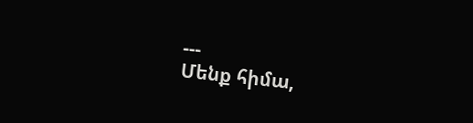---
Մենք հիմա,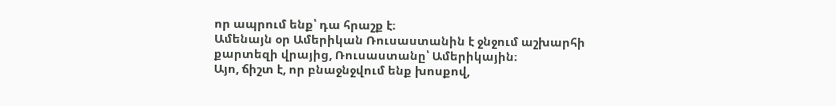որ ապրում ենք՝ դա հրաշք է։
Ամենայն օր Ամերիկան Ռուսաստանին է ջնջում աշխարհի քարտեզի վրայից, Ռուսաստանը՝ Ամերիկային։
Այո, ճիշտ է, որ բնաջնջվում ենք խոսքով,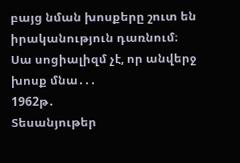բայց նման խոսքերը շուտ են իրականություն դառնում։
Սա սոցիալիզմ չէ, որ անվերջ խոսք մնա․․․
1962թ․
Տեսանյութեր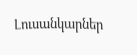Լուսանկարներ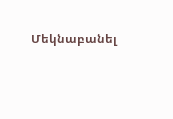Մեկնաբանել